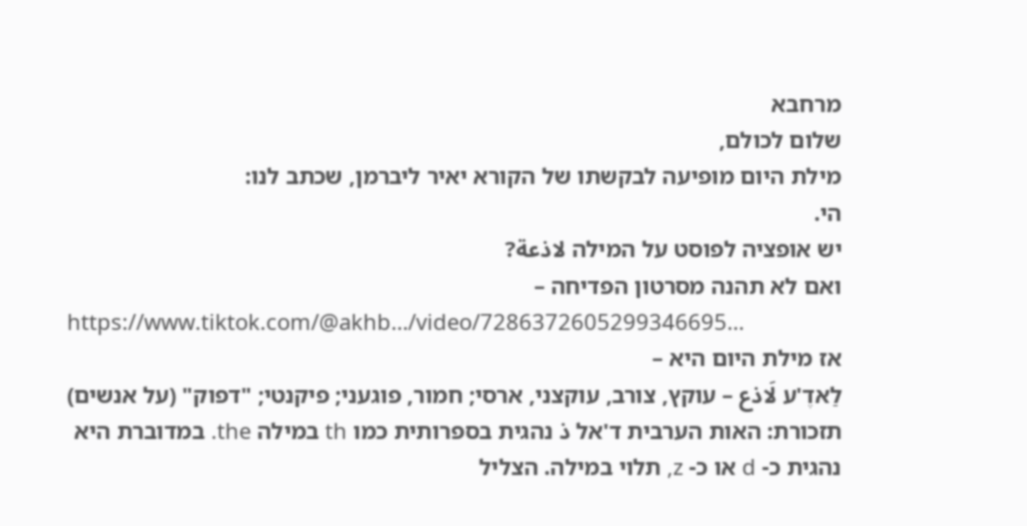מרחבא
שלום לכולם,
מילת היום מופיעה לבקשתו של הקורא יאיר ליברמן, שכתב לנו:
הי.
יש אופציה לפוסט על המילה لاذعة?
ואם לא תהנה מסרטון הפדיחה –
https://www.tiktok.com/@akhb…/video/7286372605299346695…
אז מילת היום היא –
לַאדֶ'ע لَاذع – עוקץ, צורב, עוקצני, ארסי; חמור, פוגעני; פיקנטי; "דפוק" (על אנשים)
תזכורת: האות הערבית ד'אל ذ נהגית בספרותית כמו th במילה the. במדוברת היא נהגית כ- d או כ- z, תלוי במילה. הצליל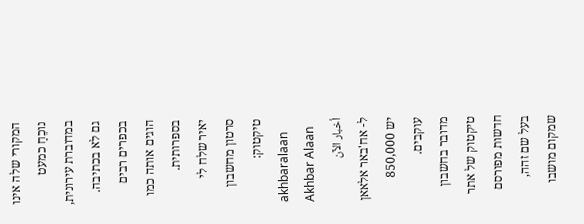המקורי שלה אינו נוכֵחַ כמעט במדוברת עירונית, גם לא בכתיבה. בכפרים רבים הוגים אותה כמו בספרותית.
יאיר שלח לי סרטון מחשבון טיקטוק:
akhbaralaan
Akhbar Alaan
أخبار الآن
ל- אח'באר אלאאן יש 850,000 עוקבים.
מדובר בחשבון טיקטוק של אתר חדשות מפורסם בעל שם זהה, שמקום מושבו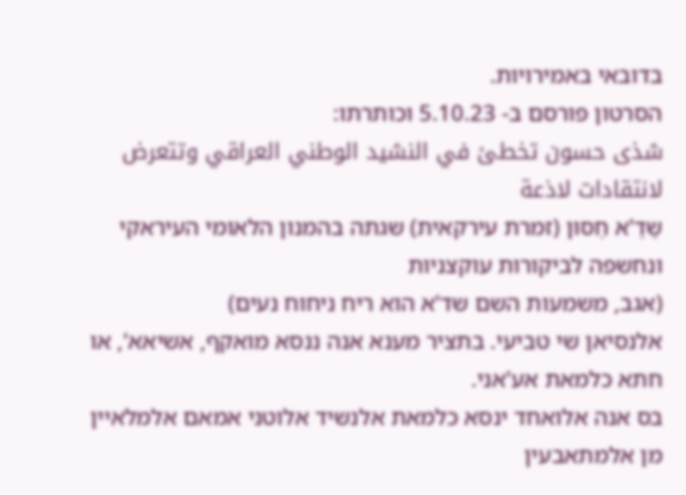בדובאי באמירויות.
הסרטון פורסם ב- 5.10.23 וכותרתו:
شذى حسون تخطئ في النشيد الوطني العراقي وتتعرض لانتقادات لاذعة
שַדַ'א חַסּוּן (זמרת עירקאית) שגתה בהמנון הלאומי העיראקי ונחשפה לביקורות עוקצניות
(אגב, משמעות השם שד'א הוא ריח ניחוח נעים)
אלנסיאן שי טביעי. בתציר מענא אנה ננסא מואקף, אשיאא', או חתא כלמאת אע'אני.
בס אנה אלואחד ינסא כלמאת אלנשיד אלוטני אמאם אלמלאיין מן אלמתאבעין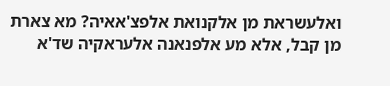ואלעשראת מן אלקנואת אלפצ'אאיה? מא צארת מן קבל, אלא מע אלפנאנה אלעראקיה שד'א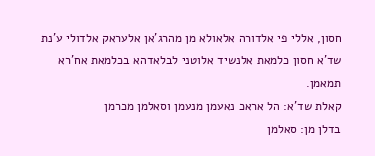חסון, אללי פי אלדורה אלאולא מן מהרג'אן אלעראק אלדולי ע'נת שד'א חסון כלמאת אלנשיד אלוטני לבלאדהא בכלמאת אח'רא תמאמן.
קאלת שד'א: הל אראכ נאעמן מנעמן וסאלמן מכרמן
בדלן מן: סאלמן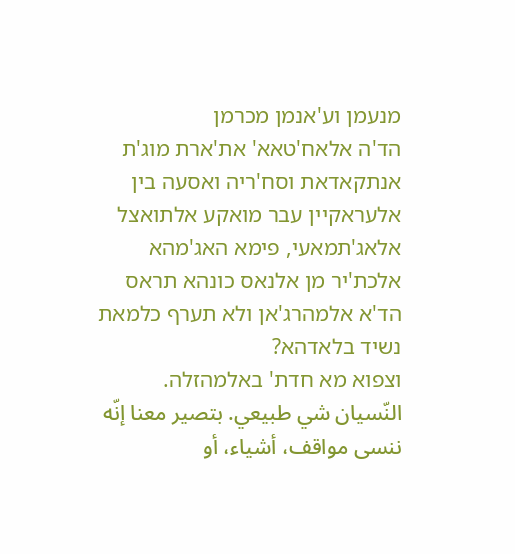מנעמן וע'אנמן מכרמן
הד'ה אלאח'טאא' את'ארת מוג'ת אנתקאדאת וסח'ריה ואסעה בין אלעראקיין עבר מואקע אלתואצל אלאג'תמאעי, פימא האג'מהא אלכת'יר מן אלנאס כונהא תראס הד'א אלמהרג'אן ולא תערף כלמאת נשיד בלאדהא?
וצפוא מא חדת' באלמהזלה.
النّسيان شي طبيعي. بتصير معنا إنّه ننسى مواقف، أشياء، أو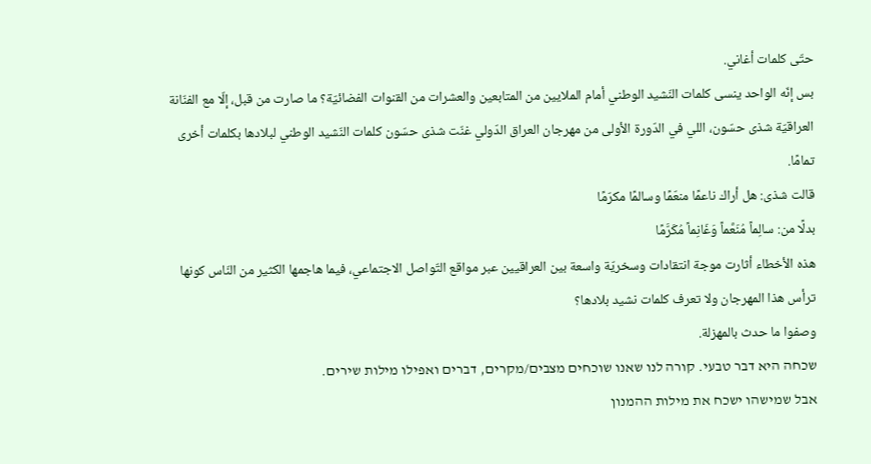حتّى كلمات أغاني.
بس إنّه الواحد ينسى كلمات النّشيد الوطني أمام الملايين من المتابعين والعشرات من القنوات الفضائيّة؟ ما صارت من قبل، إلّا مع الفنّانة العراقيّة شذى حسّون، اللي في الدّورة الأولى من مهرجان العراق الدّولي غنّت شذى حسّون كلمات النّشيد الوطني لبلادها بكلمات أخرى تمامًا.
قالت شذى: هل أراك ناعمًا منعّمًا وسالمًا مكرّمًا
بدلًا من: سالِماً مُنَعَّماً وَغَانِماً مُكَرَّمًا
هذه الأخطاء أثارت موجة انتقادات وسخريّة واسعة بين العراقيين عبر مواقع التّواصل الاجتماعي، فيما هاجمها الكثير من النّاس كونها ترأس هذا المهرجان ولا تعرف كلمات نشيد بلادها؟
وصفوا ما حدث بالمهزلة.
שכחה היא דבר טבעי. קורה לנו שאנו שוכחים מצבים/מקרים, דברים ואפילו מילות שירים.
אבל שמישהו ישכח את מילות ההמנון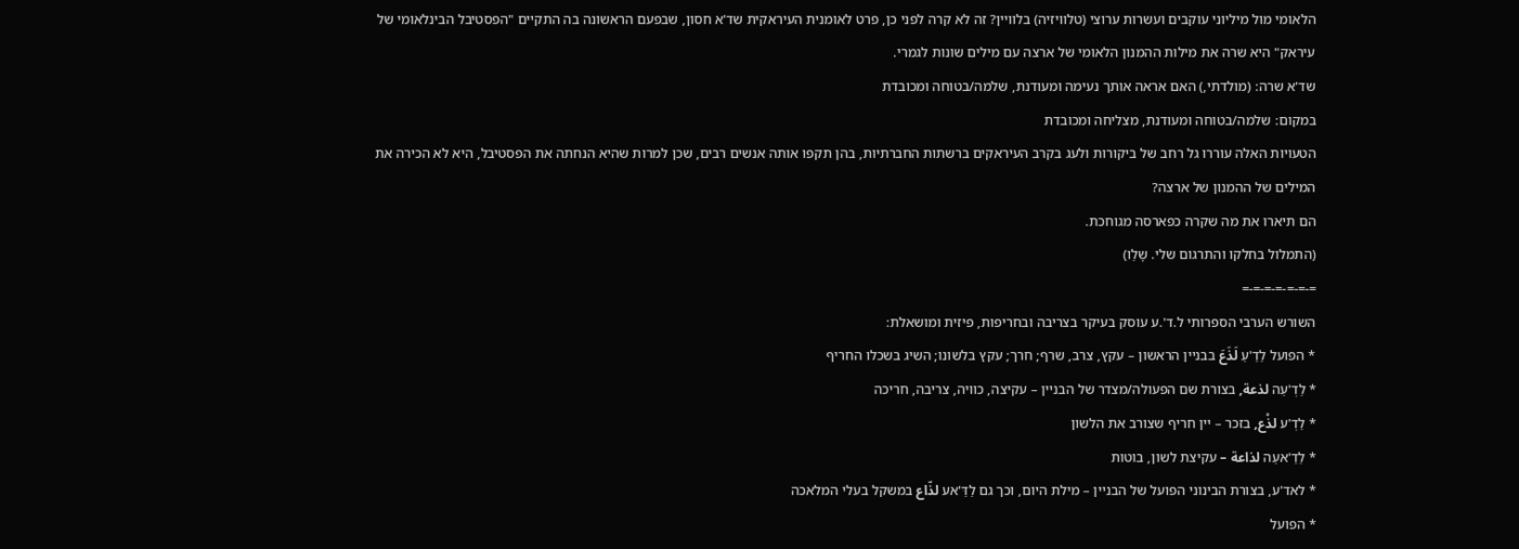הלאומי מול מיליוני עוקבים ועשרות ערוצי (טלוויזיה) בלוויין? זה לא קרה לפני כן, פרט לאומנית העיראקית שד'א חסון, שבפעם הראשונה בה התקיים "הפסטיבל הבינלאומי של עיראק" היא שרה את מילות ההמנון הלאומי של ארצה עם מילים שונות לגמרי.
שד'א שרה: (מולדתי,) האם אראה אותך נעימה ומעודנת, שלמה/בטוחה ומכובדת
במקום: שלמה/בטוחה ומעודנת, מצליחה ומכובדת
הטעויות האלה עוררו גל רחב של ביקורות ולעג בקרב העיראקים ברשתות החברתיות, בהן תקפו אותה אנשים רבים, שכן למרות שהיא הנחתה את הפסטיבל, היא לא הכירה את המילים של ההמנון של ארצה?
הם תיארו את מה שקרה כפארסה מגוחכת.
(התמלול בחלקו והתרגום שלי. שָלֵו)
=-=-=-=-=-=-=
השורש הערבי הספרותי ל.ד'.ע עוסק בעיקר בצריבה ובחריפות, פיזית ומושאלת:
* הפועל לַדַ'עַ لَذَعَ בבניין הראשון – עקץ, צרב, שרף; חרך; עקץ בלשונו; השיג בשכלו החריף
* לַדְ'עַה لذعة, בצורת שם הפעולה/מצדר של הבניין – עקיצה, כוויה, צריבה, חריכה
* לַדְ'ע لذْع, בזכר – יין חריף שצורב את הלשון
* לַדַ'אעַה لذاعة – עקיצת לשון, בוטות
* לאד'ע, בצורת הבינוני הפועל של הבניין – מילת היום, וכך גם לַדַּ'אע لذّاع במשקל בעלי המלאכה
* הפועל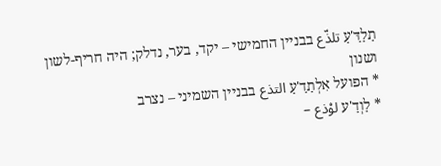תַלַדַּ'עַ تلذّع בבניין החמישי – יקד, בער, נדלק; היה חריף-לשון ושנון
* הפועל אִלְתַדַ'עַ التذع בבניין השמיני – נצרב
* לַוְדַ'ע لوْذع –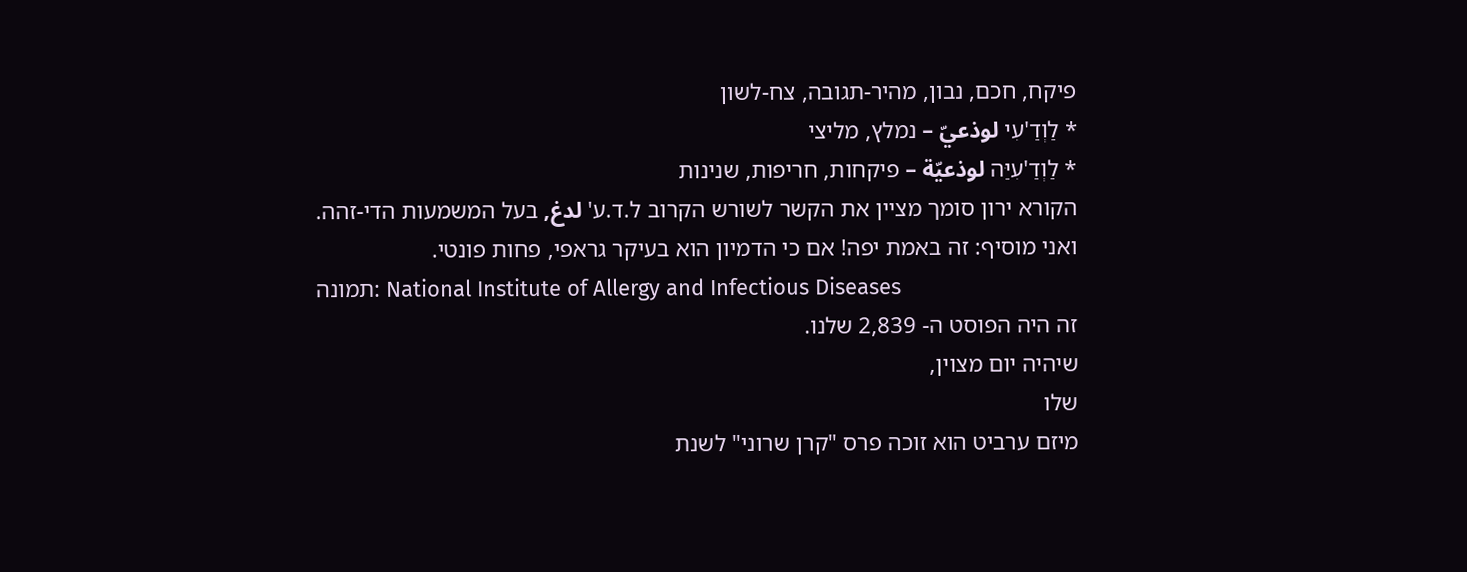פיקח, חכם, נבון, מהיר-תגובה, צח-לשון
* לַוְדַ'עִי لوذعيّ – נמלץ, מליצי
* לַוְדַ'עִיַּה لوذعيّة – פיקחות, חריפות, שנינות
הקורא ירון סומך מציין את הקשר לשורש הקרוב ל.ד.ע' لدغ, בעל המשמעות הדי-זהה.
ואני מוסיף: זה באמת יפה! אם כי הדמיון הוא בעיקר גראפי, פחות פונטי.
תמונה: National Institute of Allergy and Infectious Diseases
זה היה הפוסט ה- 2,839 שלנו.
שיהיה יום מצוין,
שלו
מיזם ערביט הוא זוכה פרס "קרן שרוני" לשנת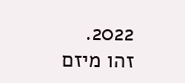2022.
זהו מיזם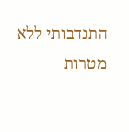התנדבותי ללא מטרות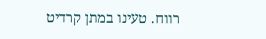רווח. טעינו במתן קרדיט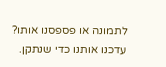לתמונה או פספסנו אותו? עדכנו אותנו כדי שנתקן.